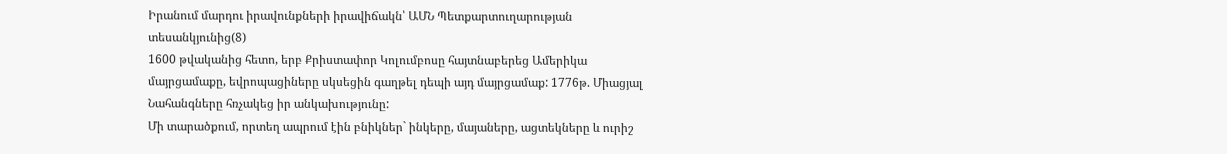Իրանում մարդու իրավունքների իրավիճակն՝ ԱՄՆ Պետքարտուղարության տեսանկյունից(8)
1600 թվականից հետո, երբ Քրիստափոր Կոլումբոսը հայտնաբերեց Ամերիկա մայրցամաքը, եվրոպացիները սկսեցին գաղթել դեպի այդ մայրցամաք: 1776թ. Միացյալ Նահանգները հռչակեց իր անկախությունը:
Մի տարածքում, որտեղ ապրում էին բնիկներ` ինկերը, մայաները, ացտեկները և ուրիշ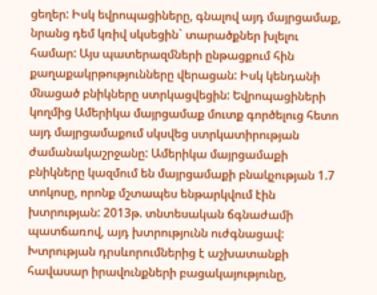ցեղեր: Իսկ եվրոպացիները, գնալով այդ մայրցամաք, նրանց դեմ կռիվ սկսեցին` տարածքներ խլելու համար: Այս պատերազմների ընթացքում հին քաղաքակրթությունները վերացան: Իսկ կենդանի մնացած բնիկները ստրկացվեցին: Եվրոպացիների կողմից Ամերիկա մայրցամաք մուտք գործելուց հետո այդ մայրցամաքում սկսվեց ստրկատիրության ժամանակաշրջանը: Ամերիկա մայրցամաքի բնիկները կազմում են մայրցամաքի բնակչության 1.7 տոկոսը, որոնք մշտապես ենթարկվում էին խտրության: 2013թ. տնտեսական ճգնաժամի պատճառով, այդ խտրությունն ուժգնացավ: Խտրության դրսևորումներից է աշխատանքի հավասար իրավունքների բացակայությունը,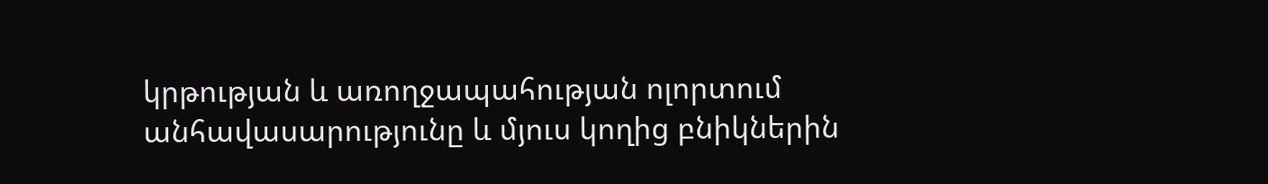կրթության և առողջապահության ոլորտում անհավասարությունը և մյուս կողից բնիկներին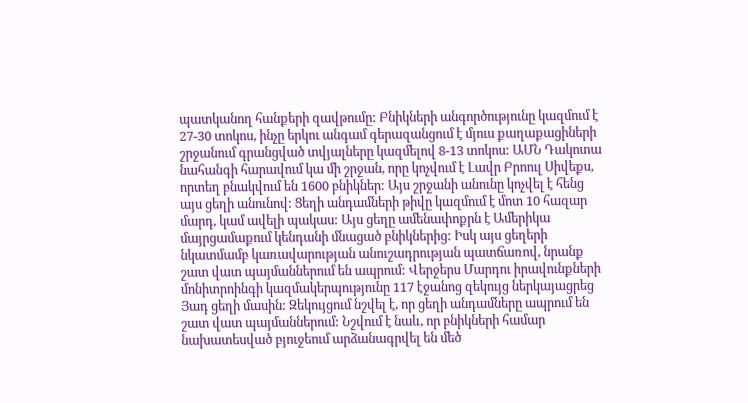պատկանող հանքերի զավթումը: Բնիկների անգործությունը կազմում է 27-30 տոկոս, ինչը երկու անգամ գերազանցում է մյուս քաղաքացիների շրջանում գրանցված տվյալները կազմելով 8-13 տոկոս: ԱՄՆ Դակոտա նահանգի հարավում կա մի շրջան, որը կոչվում է Լավր Բրոուլ Սիվեքս, որտեղ բնակվում են 1600 բնիկներ: Այս շրջանի անունը կոչվել է հենց այս ցեղի անունով: Ցեղի անդամների թիվը կազմում է մոտ 10 հազար մարդ, կամ ավելի պակաս: Այս ցեղը ամենափոքրն է Ամերիկա մայրցամաքում կենդանի մնացած բնիկներից: Իսկ այս ցեղերի նկատմամբ կառավարության անուշադրության պատճառով, նրանք շատ վատ պայմաններում են ապրում: Վերջերս Մարդու իրավունքների մոնիտրոինգի կազմակերպությունը 117 էջանոց զեկույց ներկայացրեց Յադ ցեղի մասին: Զեկույցում նշվել է, որ ցեղի անդամները ապրում են շատ վատ պայմաններում: Նշվում է նաև, որ բնիկների համար նախատեսված բյուջեում արձանագրվել են մեծ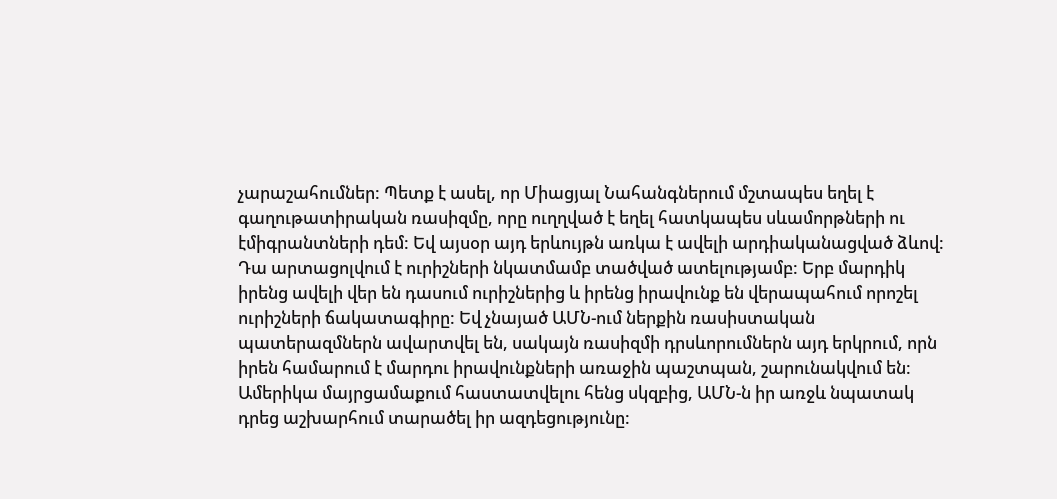չարաշահումներ: Պետք է ասել, որ Միացյալ Նահանգներում մշտապես եղել է գաղութատիրական ռասիզմը, որը ուղղված է եղել հատկապես սևամորթների ու էմիգրանտների դեմ: Եվ այսօր այդ երևույթն առկա է ավելի արդիականացված ձևով: Դա արտացոլվում է ուրիշների նկատմամբ տածված ատելությամբ: Երբ մարդիկ իրենց ավելի վեր են դասում ուրիշներից և իրենց իրավունք են վերապահում որոշել ուրիշների ճակատագիրը: Եվ չնայած ԱՄՆ-ում ներքին ռասիստական պատերազմներն ավարտվել են, սակայն ռասիզմի դրսևորումներն այդ երկրում, որն իրեն համարում է մարդու իրավունքների առաջին պաշտպան, շարունակվում են: Ամերիկա մայրցամաքում հաստատվելու հենց սկզբից, ԱՄՆ-ն իր առջև նպատակ դրեց աշխարհում տարածել իր ազդեցությունը: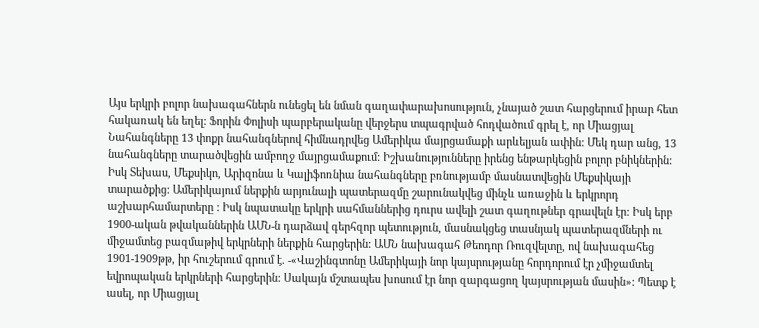Այս երկրի բոլոր նախագահներն ունեցել են նման գաղափարախոսություն, չնայած շատ հարցերում իրար հետ հակառակ են եղել: Ֆորին Փոլիսի պարբերականը վերջերս տպագրված հոդվածում գրել է, որ Միացյալ Նահանգները 13 փոքր նահանգներով հիմնադրվեց Ամերիկա մայրցամաքի արևելյան ափին: Մեկ դար անց, 13 նահանգները տարածվեցին ամբողջ մայրցամաքում: Իշխանությունները իրենց ենթարկեցին բոլոր բնիկներին: Իսկ Տեխաս, Մեքսիկո, Արիզոնա և Կալիֆոռնիա նահանգները բռնությամբ մասնատվեցին Մեքսիկայի տարածքից: Ամերիկայում ներքին արյունալի պատերազմը շարունակվեց մինչև առաջին և երկրորդ աշխարհամարտերը : Իսկ նպատակը երկրի սահմաններից դուրս ավելի շատ գաղութներ գրավելն էր: Իսկ երբ 1900-ական թվականներին ԱՄՆ-ն դարձավ գերհզոր պետություն, մասնակցեց տասնյակ պատերազմների ու միջամտեց բազմաթիվ երկրների ներքին հարցերին: ԱՄՆ նախագահ Թեոդոր Ռուզվելտը, ով նախագահեց 1901-1909թթ, իր հուշերում գրում է. -«Վաշինգտոնը Ամերիկայի նոր կայսրությանը հորդորում էր չմիջամտել եվրոպական երկրների հարցերին: Սակայն մշտապես խոսում էր նոր զարգացող կայսրության մասին»: Պետք է ասել, որ Միացյալ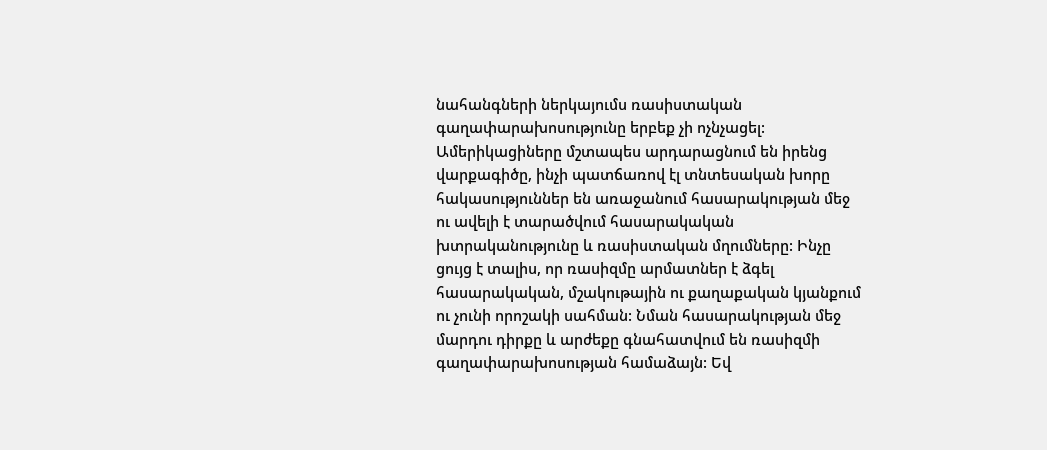նահանգների ներկայումս ռասիստական գաղափարախոսությունը երբեք չի ոչնչացել: Ամերիկացիները մշտապես արդարացնում են իրենց վարքագիծը, ինչի պատճառով էլ տնտեսական խորը հակասություններ են առաջանում հասարակության մեջ ու ավելի է տարածվում հասարակական խտրականությունը և ռասիստական մղումները: Ինչը ցույց է տալիս, որ ռասիզմը արմատներ է ձգել հասարակական, մշակութային ու քաղաքական կյանքում ու չունի որոշակի սահման: Նման հասարակության մեջ մարդու դիրքը և արժեքը գնահատվում են ռասիզմի գաղափարախոսության համաձայն: Եվ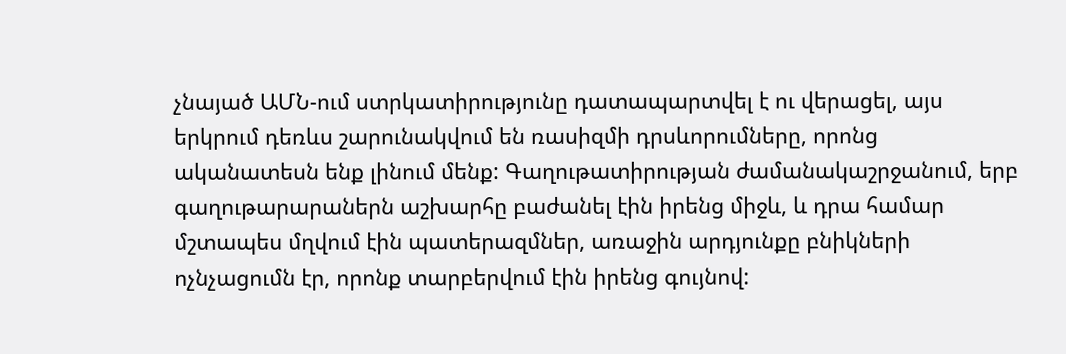չնայած ԱՄՆ-ում ստրկատիրությունը դատապարտվել է ու վերացել, այս երկրում դեռևս շարունակվում են ռասիզմի դրսևորումները, որոնց ականատեսն ենք լինում մենք: Գաղութատիրության ժամանակաշրջանում, երբ գաղութարարաներն աշխարհը բաժանել էին իրենց միջև, և դրա համար մշտապես մղվում էին պատերազմներ, առաջին արդյունքը բնիկների ոչնչացումն էր, որոնք տարբերվում էին իրենց գույնով: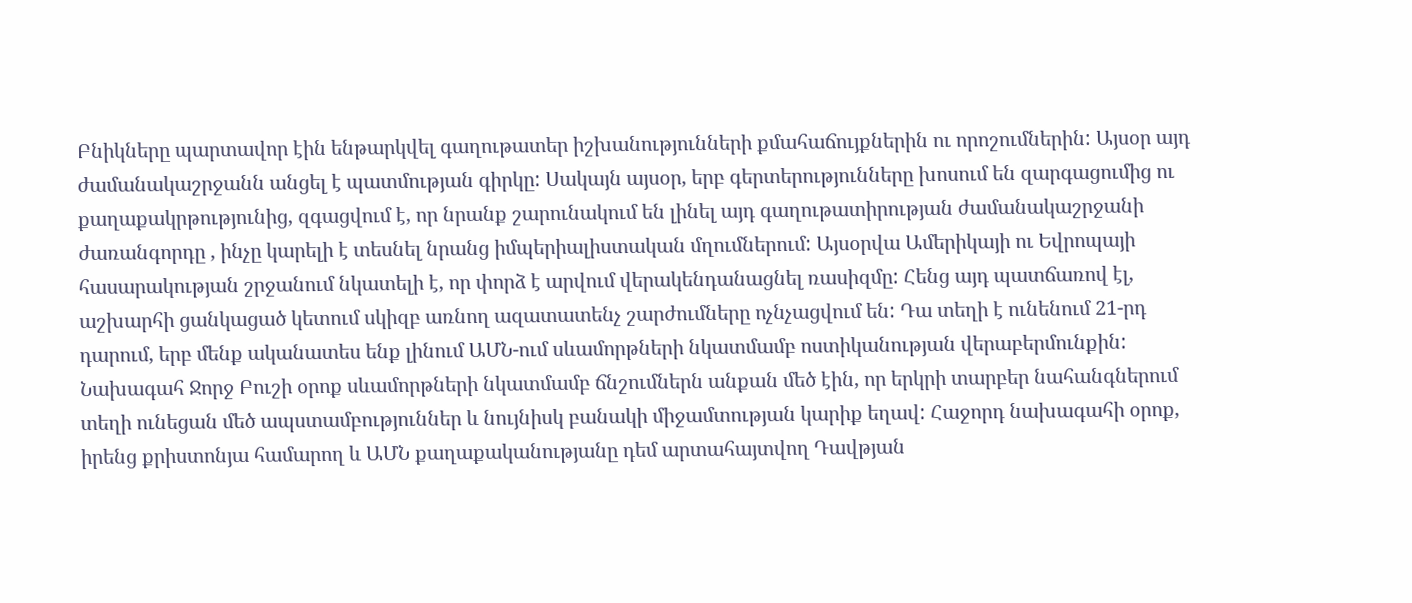Բնիկները պարտավոր էին ենթարկվել գաղութատեր իշխանությունների քմահաճույքներին ու որոշումներին: Այսօր այդ ժամանակաշրջանն անցել է պատմության գիրկը: Սակայն այսօր, երբ գերտերությունները խոսում են զարգացումից ու քաղաքակրթությունից, զգացվում է, որ նրանք շարունակում են լինել այդ գաղութատիրության ժամանակաշրջանի ժառանգորդը , ինչը կարելի է տեսնել նրանց իմպերիալիստական մղումներում: Այսօրվա Ամերիկայի ու Եվրոպայի հասարակության շրջանում նկատելի է, որ փորձ է արվում վերակենդանացնել ռասիզմը: Հենց այդ պատճառով էլ, աշխարհի ցանկացած կետում սկիզբ առնող ազատատենչ շարժումները ոչնչացվում են: Դա տեղի է ունենում 21-րդ դարում, երբ մենք ականատես ենք լինում ԱՄՆ-ում սևամորթների նկատմամբ ոստիկանության վերաբերմունքին: Նախագահ Ջորջ Բուշի օրոք սևամորթների նկատմամբ ճնշումներն անքան մեծ էին, որ երկրի տարբեր նահանգներում տեղի ունեցան մեծ ապստամբություններ և նույնիսկ բանակի միջամտության կարիք եղավ: Հաջորդ նախագահի օրոք, իրենց քրիստոնյա համարող և ԱՄՆ քաղաքականությանը դեմ արտահայտվող Դավթյան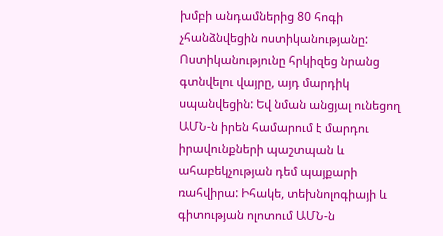խմբի անդամներից 80 հոգի չհանձնվեցին ոստիկանությանը: Ոստիկանությունը հրկիզեց նրանց գտնվելու վայրը, այդ մարդիկ սպանվեցին: Եվ նման անցյալ ունեցող ԱՄՆ-ն իրեն համարում է մարդու իրավունքների պաշտպան և ահաբեկչության դեմ պայքարի ռահվիրա: Իհակե, տեխնոլոգիայի և գիտության ոլոտում ԱՄՆ-ն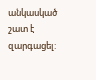անկասկած շատ է զարգացել: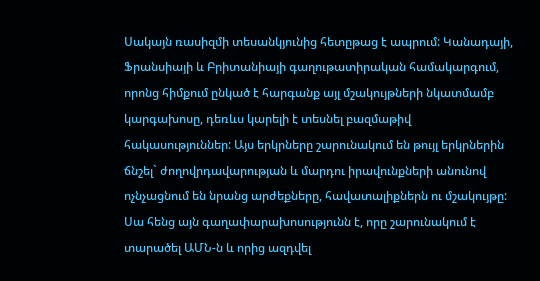Սակայն ռասիզմի տեսանկյունից հետըթաց է ապրում: Կանադայի, Ֆրանսիայի և Բրիտանիայի գաղութատիրական համակարգում, որոնց հիմքում ընկած է հարգանք այլ մշակույթների նկատմամբ կարգախոսը, դեռևս կարելի է տեսնել բազմաթիվ հակասություններ: Այս երկրները շարունակում են թույլ երկրներին ճնշել` ժողովրդավարության և մարդու իրավունքների անունով ոչնչացնում են նրանց արժեքները, հավատալիքներն ու մշակույթը: Սա հենց այն գաղափարախոսությունն է, որը շարունակում է տարածել ԱՄՆ-ն և որից ազդվել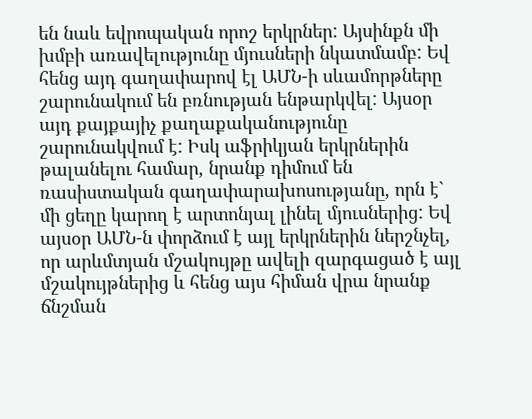են նաև եվրոպական որոշ երկրներ: Այսինքն մի խմբի առավելությունը մյուսների նկատմամբ: Եվ հենց այդ գաղափարով էլ ԱՄՆ-ի սևամորթները շարունակում են բռնության ենթարկվել: Այսօր այդ քայքայիչ քաղաքականությունը շարունակվում է: Իսկ աֆրիկյան երկրներին թալանելու համար, նրանք դիմում են ռասիստական գաղափարախոսությանը, որն է` մի ցեղը կարող է արտոնյալ լինել մյուսներից: Եվ այսօր ԱՄՆ-ն փորձում է այլ երկրներին ներշնչել, որ արևմտյան մշակույթը ավելի զարգացած է այլ մշակույթներից և հենց այս հիման վրա նրանք ճնշման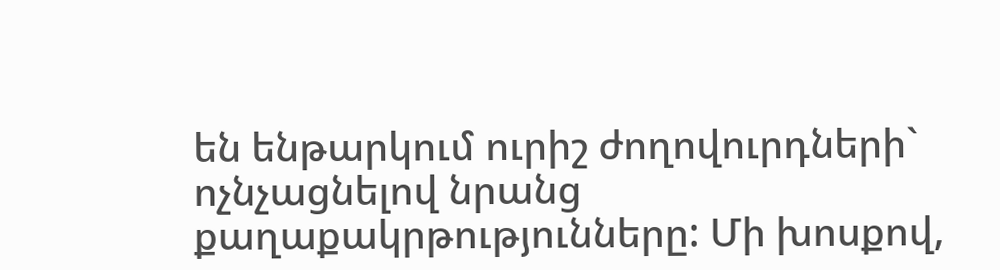են ենթարկում ուրիշ ժողովուրդների` ոչնչացնելով նրանց քաղաքակրթությունները: Մի խոսքով,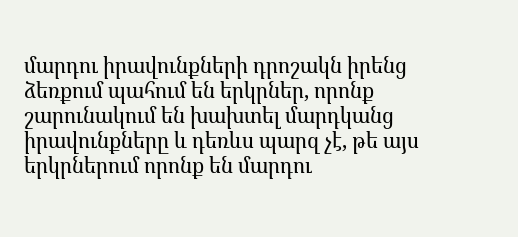մարդու իրավունքների դրոշակն իրենց ձեռքում պահում են երկրներ, որոնք շարունակում են խախտել մարդկանց իրավունքները և դեռևս պարզ չէ, թե այս երկրներում որոնք են մարդու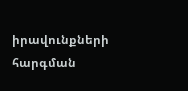իրավունքների հարգման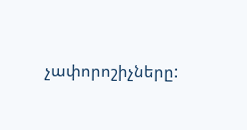չափորոշիչները: